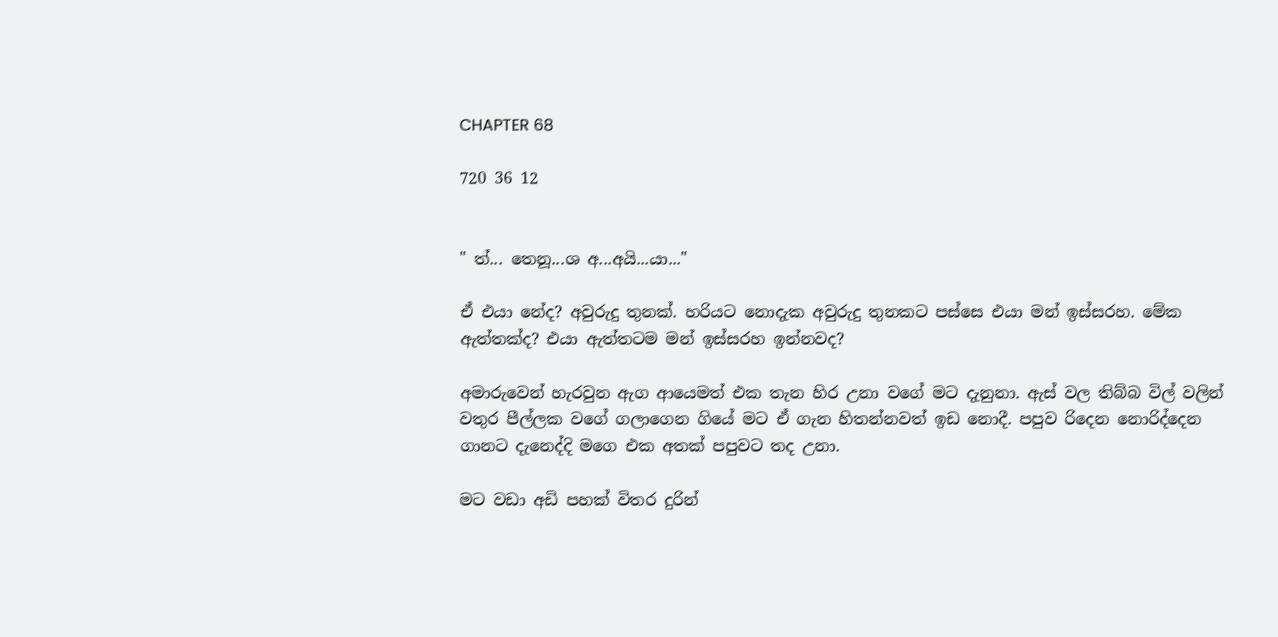CHAPTER 68

720 36 12


" ත්... තෙනූ...ශ අ...අයි...යා..."

ඒ එයා නේද? අවුරුදු තුනක්. හරියට නොදැක අවුරුදු තුනකට පස්සෙ එයා මන් ඉස්සරහ. මේක ඇත්තක්ද? එයා ඇත්තටම මන් ඉස්සරහ ඉන්නවද?

අමාරුවෙන් හැරවුන ඇග ආයෙමත් එක තැන හිර උනා වගේ මට දැනුනා. ඇස් වල තිබ්බ විල් වලින් වතුර පීල්ලක වගේ ගලාගෙන ගියේ මට ඒ ගැන හිතන්නවත් ඉඩ නොදී. පපුව රිදෙන නොරිද්දෙන ගානට දැනෙද්දි මගෙ එක අතක් පපුවට තද උනා.

මට වඩා අඩි පහක් විතර දුරින්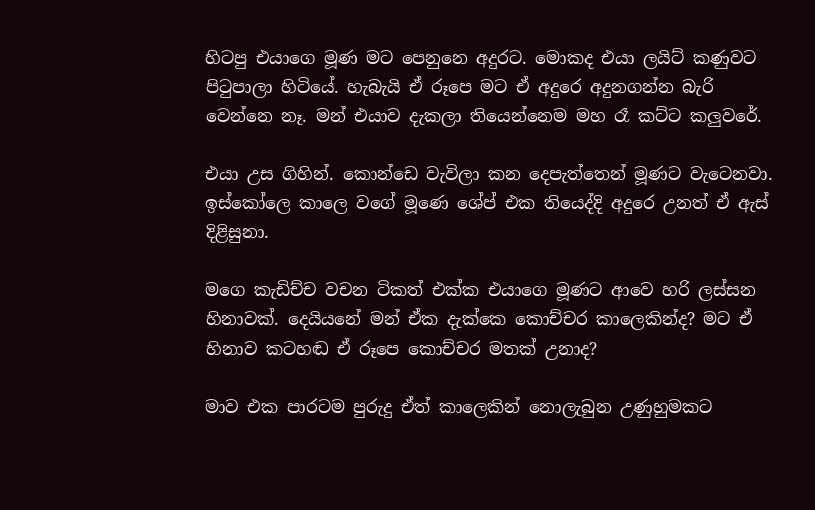හිටපු එයාගෙ මූණ මට පෙනුනෙ අදුරට. මොකද එයා ලයිට් කණුවට පිටුපාලා හිටියේ. හැබැයි ඒ රූපෙ මට ඒ අදුරෙ අදුනගන්න බැරි වෙන්නෙ නෑ. මන් එයාව දැකලා තියෙන්නෙම මහ රෑ කට්ට කලුවරේ.

එයා උස ගිහින්. කොන්ඩෙ වැවිලා කන දෙපැත්තෙන් මූණට වැටෙනවා. ඉස්කෝලෙ කාලෙ වගේ මූණෙ ශේප් එක තියෙද්දි අදුරෙ උනත් ඒ ඇස් දිළිසුනා.

මගෙ කැඩිච්ච වචන ටිකත් එක්ක එයාගෙ මූණට ආවෙ හරි ලස්සන හිනාවක්. දෙයියනේ මන් ඒක දැක්කෙ කොච්චර කාලෙකින්ද? මට ඒ හිනාව කටහඬ ඒ රූපෙ කොච්චර මතක් උනාද?

මාව එක පාරටම පුරුදු ඒත් කාලෙකින් නොලැබුන උණුහුමකට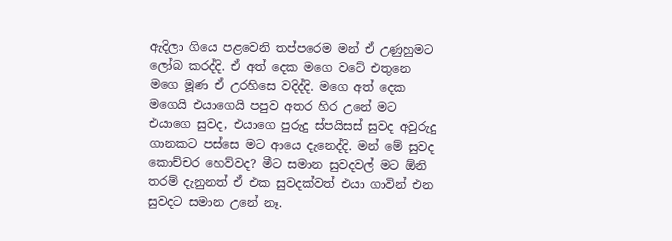ඇදිලා ගියෙ පළවෙනි තප්පරෙම මන් ඒ උණුහුමට ලෝබ කරද්දි. ඒ අත් දෙක මගෙ වටේ එතුනෙ මගෙ මූණ ඒ උරහිසෙ වදිද්දි. මගෙ අත් දෙක මගෙයි එයාගෙයි පපුව අතර හිර උනේ මට එයාගෙ සුවද, එයාගෙ පුරුදු ස්පයිසස් සුවද අවුරුදු ගානකට පස්සෙ මට ආයෙ දැනෙද්දි. මන් මේ සුවද කොච්චර හෙව්වද? මීට සමාන සුවදවල් මට ඕනි තරම් දැනුනත් ඒ එක සුවදක්වත් එයා ගාවින් එන සුවදට සමාන උනේ නෑ.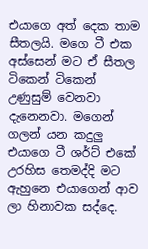එයාගෙ අත් දෙක තාම සීතලයි. මගෙ ටී එක අස්සෙන් මට ඒ සීතල ටිකෙන් ටිකෙන් උණුසුම් වෙනවා දැනෙනවා. මගෙන් ගලන් යන කදුලු එයාගෙ ටී ශර්ට් එකේ උරහිස තෙමද්දි මට ඇහුනෙ එයාගෙන් ආව ලා හිනාවක සද්දෙ.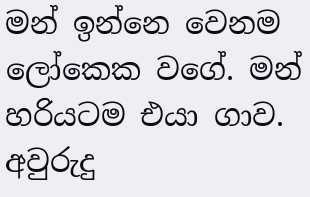මන් ඉන්නෙ වෙනම ලෝකෙක වගේ. මන් හරියටම එයා ගාව. අවුරුදු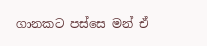ගානකට පස්සෙ මන් ඒ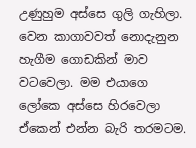උණුහුම අස්සෙ ගුලි ගැහිලා. වෙන කාගාවවත් නොදැනුන හැගීම ගොඩකින් මාව වටවෙලා. මම එයාගෙ ලෝකෙ අස්සෙ හිරවෙලා ඒකෙන් එන්න බැරි තරමටම.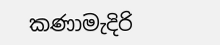කණාමැදිරි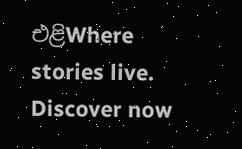එළිWhere stories live. Discover now